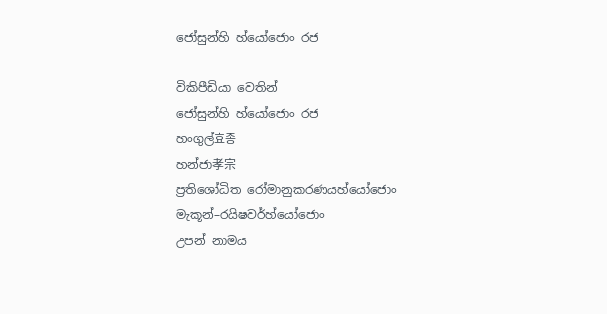ජෝසුන්හි හ්යෝජොං රජ

විකිපීඩියා වෙතින්
ජෝසුන්හි හ්යෝජොං රජ
හංගුල්효종
හන්ජා孝宗
ප්‍රතිශෝධිත රෝමානුකරණයහ්යෝජොං
මැකූන්–රයිෂවර්හ්යෝජොං
උපන් නාමය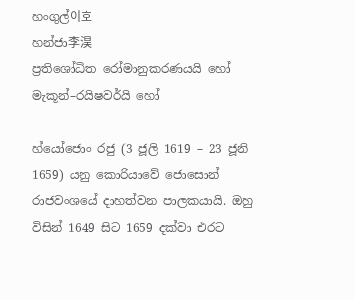හංගුල්이호
හන්ජා李淏
ප්‍රතිශෝධිත රෝමානුකරණයයි හෝ
මැකූන්–රයිෂවර්යි හෝ

හ්යෝජොං රජු (3 ජූලි 1619 – 23 ජූනි 1659) යනු කොරියාවේ ජොසොන් රාජවංශයේ දාහත්වන පාලකයායි. ඔහු විසින් 1649 සිට 1659 දක්වා එරට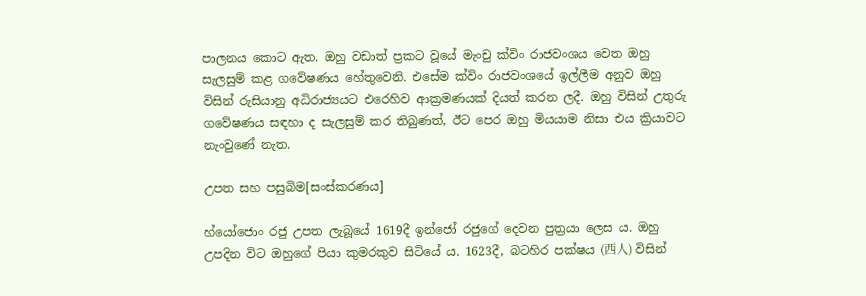පාලනය කොට ඇත. ඔහු වඩාත් ප්‍රකට වූයේ මැංචු ක්විං රාජවංශය වෙත ඔහු සැලසුම් කළ ගවේෂණය හේතුවෙනි. එසේම ක්විං රාජවංශයේ ඉල්ලීම අනුව ඔහු විසින් රුසියානු අධිරාජ්‍යයට එරෙහිව ආක්‍රමණයක් දියත් කරන ලදී. ඔහු විසින් උතුරු ගවේෂණය සඳහා ද සැලසුම් කර තිබුණත්, ඊට පෙර ඔහු මියයාම නිසා එය ක්‍රියාවට නැංවුණේ නැත.

උපත සහ පසුබිම[සංස්කරණය]

හ්යෝජොං රජු උපත ලැබූයේ 1619දී ඉන්ජෝ රජුගේ දෙවන පුත්‍රයා ලෙස ය. ඔහු උපදින විට ඔහුගේ පියා කුමරකුව සිටියේ ය. 1623දී, බටහිර පක්ෂය (西人) විසින්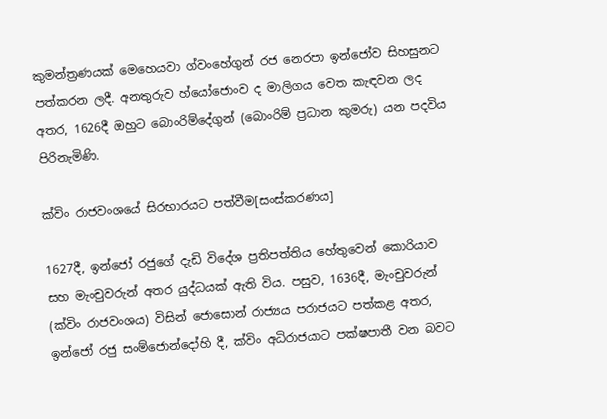කුමන්ත්‍රණයක් මෙහෙයවා ග්වංහේගුන් රජ නෙරපා ඉන්ජෝව සිහසුනට පත්කරන ලදී. අනතුරුව හ්යෝජොංව ද මාලිගය වෙත කැඳවන ලද අතර, 1626දී ඔහුට බොංරිම්දේගුන් (බොංරිම් ප්‍රධාන කුමරු) යන පදවිය පිරිනැමිණි.

ක්විං රාජවංශයේ සිරභාරයට පත්වීම[සංස්කරණය]

1627දී, ඉන්ජෝ රජුගේ දැඩි විදේශ ප්‍රතිපත්තිය හේතුවෙන් කොරියාව සහ මැංචුවරුන් අතර යුද්ධයක් ඇති විය. පසුව, 1636දී, මැංචුවරුන් (ක්විං රාජවංශය) විසින් ජොසොන් රාජ්‍යය පරාජයට පත්කළ අතර, ඉන්ජෝ රජු සංම්ජොන්දෝහි දී, ක්විං අධිරාජයාට පක්ෂපාතී වන බවට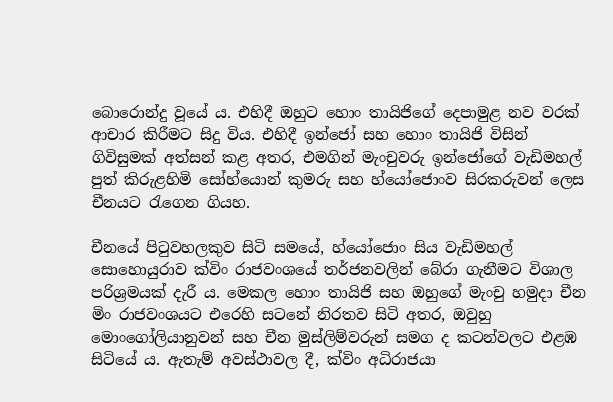බොරොන්දු වූයේ ය. එහිදී ඔහුට හොං තායිජිගේ දෙපාමුළ නව වරක් ආචාර කිරීමට සිදු විය. එහිදී ඉන්ජෝ සහ හොං තායිජි විසින් ගිවිසුමක් අත්සන් කළ අතර, එමගින් මැංචුවරු ඉන්ජෝගේ වැඩිමහල් පුත් ‍කිරුළහිමි සෝහ්යොන් කුමරු සහ හ්යෝජොංව සිරකරුවන් ලෙස චීනයට රැගෙන ගියහ.

චීනයේ පිටුවහලකුව සිටි සමයේ, හ්යෝජොං සිය වැඩිමහල් සොහොයුරාව ක්විං රාජවංශයේ තර්ජනවලින් බේරා ගැනීමට විශාල පරිශ්‍රමයක් දැරී ය. මෙකල හොං තායිජි සහ ඔහුගේ මැංචු හමුදා චීන මිං රාජවංශයට එරෙහි සටනේ නිරතව සිටි අතර, ඔවුහු මොංගෝලියානුවන් සහ චීන මුස්ලිම්වරුන් සමග ද කටන්වලට එළඹ සිටියේ ය. ඇතැම් අවස්ථාවල දී, ක්විං අධිරාජයා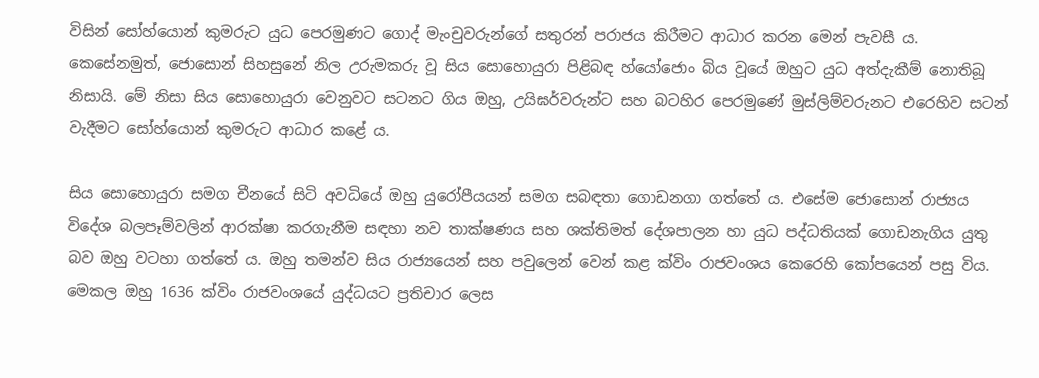විසින් සෝහ්යොන් කුමරුට යුධ පෙරමුණට ගොද් මැංචුවරුන්ගේ සතුරන් පරාජය කිරීමට ආධාර කරන මෙන් පැවසී ය. කෙසේනමුත්, ජොසොන් සිහසුනේ නිල උරුමකරු වූ සිය සොහොයුරා පිළිබඳ හ්යෝජොං බිය වූයේ ඔහුට යුධ අත්දැකීම් නොතිබූ නිසායි. මේ නිසා සිය සොහොයුරා වෙනුවට සටනට ගිය ඔහු, උයිඝර්වරුන්ට සහ බටහිර පෙරමුණේ මුස්ලිම්වරුනට එරෙහිව සටන් වැදීමට සෝහ්යොන් කුමරුට ආධාර කළේ ය.

සිය සොහොයුරා සමග චීනයේ සිටි අවධියේ ඔහු යුරෝපීයයන් සමග සබඳතා ගොඩනගා ගත්තේ ය. එසේම ජොසොන් රාජ්‍යය විදේශ බලපෑම්වලින් ආරක්ෂා කරගැනීම සඳහා නව තාක්ෂණය සහ ශක්තිමත් දේශපාලන හා යුධ පද්ධතියක් ගොඩනැගිය යුතු බව ඔහු වටහා ගත්තේ ය. ඔහු තමන්ව සිය රාජ්‍යයෙන් සහ පවුලෙන් වෙන් කළ ක්විං රාජවංශය කෙරෙහි කෝපයෙන් පසු විය. මෙකල ඔහු 1636 ක්විං රාජවංශයේ යුද්ධයට ප්‍රතිචාර ලෙස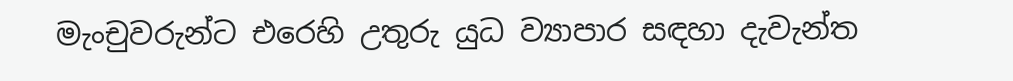මැංචුවරුන්ට එරෙහි උතුරු යුධ ව්‍යාපාර සඳහා දැවැන්ත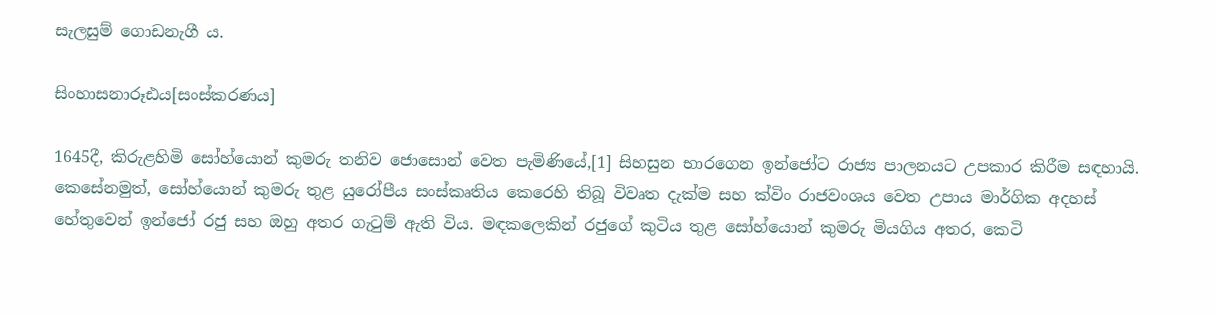සැලසුම් ගොඩනැගී ය.

සිංහාසනාරූඪය[සංස්කරණය]

1645දී, කිරුළහිමි සෝහ්යොන් කුමරු තනිව ජොසොන් වෙත පැමිණියේ,[1] සිහසුන භාරගෙන ඉන්ජෝට රාජ්‍ය පාලනයට උපකාර කිරීම සඳහායි. කෙසේනමුත්, සෝහ්යොන් කුමරු තුළ යුරෝපීය සංස්කෘතිය කෙරෙහි තිබූ විවෘත දැක්ම සහ ක්විං රාජවංශය වෙත උපාය මාර්ගික අදහස් හේතුවෙන් ඉන්ජෝ රජු සහ ඔහු අතර ගැටුම් ඇති විය. මඳකලෙකින් රජුගේ කුටිය තුළ සෝහ්යොන් කුමරු මියගිය අතර, කෙටි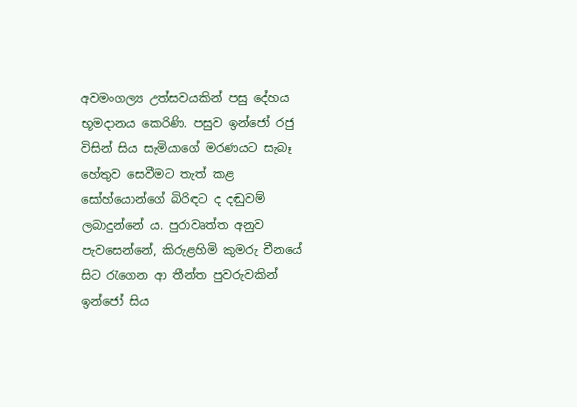අවමංගල්‍ය උත්සවයකින් පසු දේහය භූමදානය කෙරිණි. පසුව ඉන්ජෝ රජු විසින් සිය සැමියාගේ මරණයට සැබෑ හේතුව සෙවීමට තැත් කළ සෝහ්යොන්ගේ බිරිඳට ද දඬුවම් ලබාදුන්නේ ය. පුරාවෘත්ත අනුව පැවසෙන්නේ, කිරුළහිමි කුමරු චීනයේ සිට රැගෙන ආ තීන්ත පුවරුවකින් ඉන්ජෝ සිය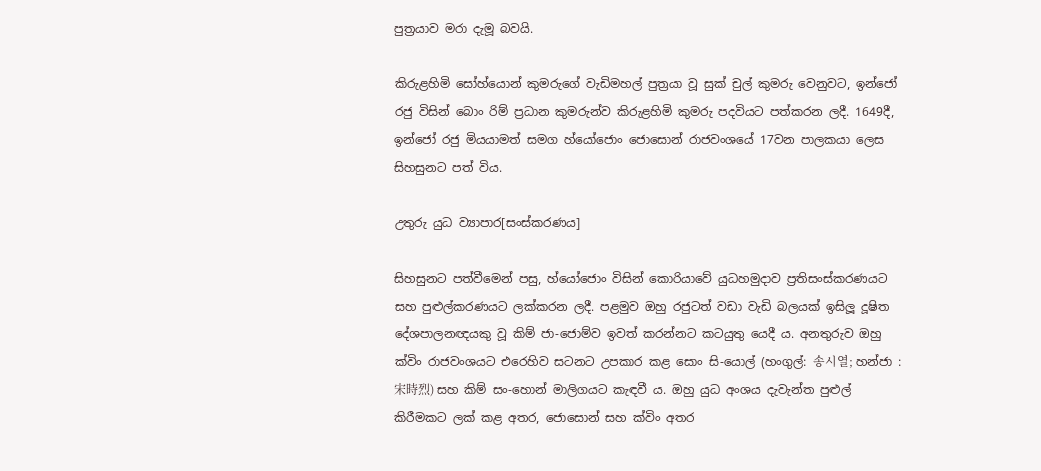පුත්‍රයාව මරා දැමූ බවයි.

කිරුළහිමි සෝහ්යොන් කුමරුගේ වැඩිමහල් පුත්‍රයා වූ සුක් චුල් කුමරු වෙනුවට, ඉන්ජෝ රජු විසින් බොං රිම් ප්‍රධාන කුමරුන්ව කිරුළහිමි කුමරු පදවියට පත්කරන ලදී. 1649දී, ඉන්ජෝ රජු මියයාමත් සමග හ්යෝජොං ජොසොන් රාජවංශයේ 17වන පාලකයා ලෙස සිහසුනට පත් විය.

උතුරු යුධ ව්‍යාපාර[සංස්කරණය]

සිහසුනට පත්වීමෙන් පසු, හ්යෝජොං විසින් කොරියාවේ යුධහමුදාව ප්‍රතිසංස්කරණයට සහ පුළුල්කරණයට ලක්කරන ලදී. පළමුව ඔහු රජුටත් වඩා වැඩි බලයක් ඉසිලූ දූෂිත දේශපාලනඥයකු වූ කිම් ජා-ජොම්ව ඉවත් කරන්නට කටයුතු යෙදී ය. අනතුරුව ඔහු ක්විං රාජවංශයට එරෙහිව සටනට උපකාර කළ සොං සි-යොල් (හංගුල්: 송시열; හන්ජා :宋時烈) සහ කිම් ‍සං-හොන් මාලිගයට කැඳවී ය. ඔහු යුධ අංශය දැවැන්ත පුළුල් කිරීමකට ලක් කළ අතර, ජොසොන් සහ ක්විං අතර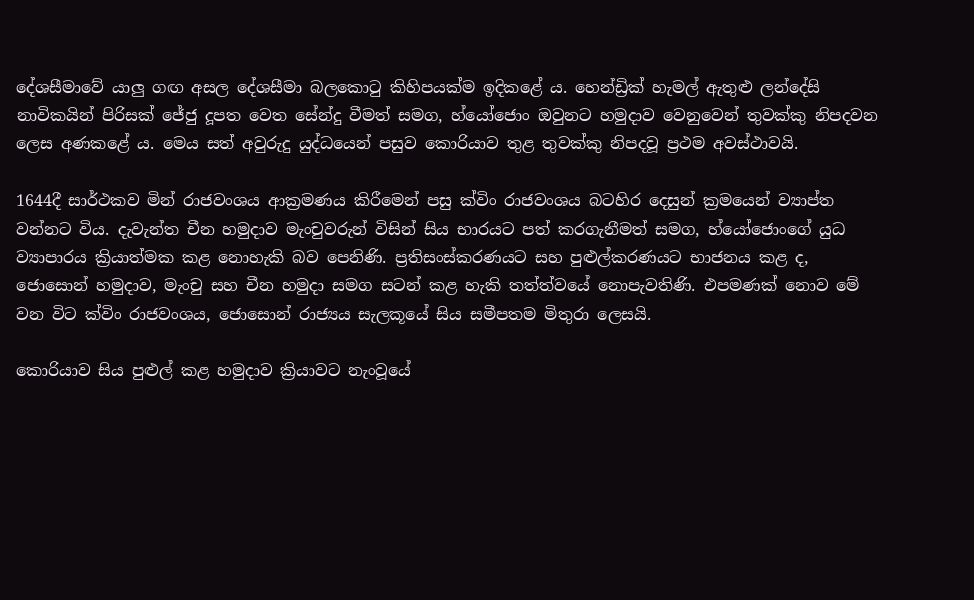දේශසීමාවේ යාලු ගඟ අසල දේශසීමා බලකොටු කිහිපයක්ම ඉදිකළේ ය. හෙන්ඩ්‍රික් හැමල් ඇතුළු ලන්දේසි නාවිකයින් පිරිසක් ජේජු දූපත වෙත සේන්දු වීමත් සමග, හ්යෝජොං ඔවුනට හමුදාව වෙනුවෙන් තුවක්කු නිපදවන ලෙස අණකළේ ය. මෙය සත් අවුරුදු යුද්ධයෙන් පසුව කොරියාව තුළ තුවක්කු නිපදවූ ප්‍රථම අවස්ථාවයි.

1644දී සාර්ථකව මින් රාජවංශය ආක්‍රමණය කිරීමෙන් පසු ක්විං රාජවංශය බටහිර දෙසුන් ක්‍රමයෙන් ව්‍යාප්ත වන්නට විය. දැවැන්ත චීන හමුදාව මැංචුවරුන් විසින් සිය භාරයට පත් කරගැනීමත් සමග, හ්යෝජොංගේ යුධ ව්‍යාපාරය ක්‍රියාත්මක කළ නොහැකි බව පෙනිණි. ප්‍රතිසංස්කරණයට සහ පුළුල්කරණයට භාජනය කළ ද, ජොසොන් හමුදාව, මැංචු සහ චීන හමුදා සමග සටන් කළ හැකි තත්ත්වයේ නොපැවතිණි. එපමණක් නොව මේ වන විට ක්විං රාජවංශය, ජොසොන් රාජ්‍යය සැලකූයේ සිය සමීපතම මිතුරා ලෙසයි.

කොරියාව සිය පුළුල් කළ හමුදාව ක්‍රියාවට නැංවූයේ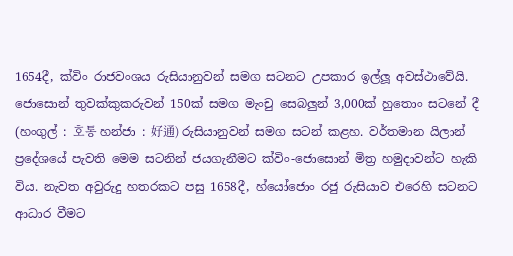1654දී, ක්විං රාජවංශය රුසියානුවන් සමග සටනට උපකාර ඉල්ලූ අවස්ථාවේයි. ජොසොන් තුවක්කුකරුවන් 150ක් සමග මැංචු සෙබලුන් 3,000ක් හුතොං සටනේ දී (හංගුල් : 호통 හන්ජා : 好通) රුසියානුවන් සමග සටන් කළහ. වර්තමාන යිලාන් ප්‍රදේශයේ පැවති මෙම සටනින් ජයගැනීමට ක්විං-ජොසොන් මිත්‍ර හමුදාවන්ට හැකි විය. නැවත අවුරුදු හතරකට පසු 1658දී, හ්යෝජොං රජු රුසියාව එරෙහි සටනට ආධාර වීමට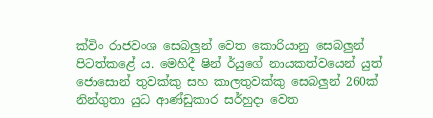ක්විං රාජවංශ සෙබලුන් වෙත කොරියානු සෙබලුන් පිටත්කළේ ය. මෙහිදී ‍ෂින් ර්යුගේ නායකත්වයෙන් යුත් ජොසොන් තුවක්කු සහ කාලතුවක්කු සෙබලුන් 260ක් නින්ගුතා යුධ ආණ්ඩුකාර සර්හුදා වෙත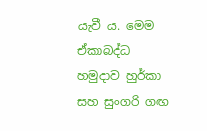යැවී ය. මෙම ඒකාබද්ධ හමුදාව හුර්කා සහ සුංගරි ගඟ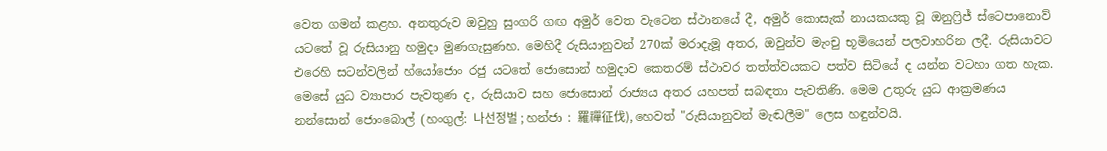වෙත ගමන් කළහ. අනතුරුව ඔවුහු සුංගරි ගඟ අමුර් වෙත වැටෙන ස්ථානයේ දී, අමුර් කොසැක් නායකයකු වූ ඔනුෆ්‍රිජ් ස්ටෙපානොව් යටතේ වූ රුසියානු හමුදා මුණගැසුණහ. මෙහිදී රුසියානුවන් 270ක් මරාදැමූ අතර, ඔවුන්ව මැංචු භූමියෙන් පලවාහරින ලදී. රුසියාවට එරෙහි සටන්වලින් හ්යෝජොං රජු යටතේ ජොසොන් හමුදාව කෙතරම් ස්ථාවර තත්ත්වයකට පත්ව සිටියේ ද යන්න වටහා ගත හැක. මෙසේ යුධ ව්‍යාපාර පැවතුණ ද, රුසියාව සහ ජොසොන් රාජ්‍යය අතර යහපත් සබඳතා පැවතිණි. මෙම උතුරු යුධ ආක්‍රමණය නන්සොන් ජොංබොල් (හංගුල්: 나선정벌 ; හන්ජා : 羅禪征伐), හෙවත් "රුසියානුවන් මැඬලීම" ලෙස හඳුන්වයි.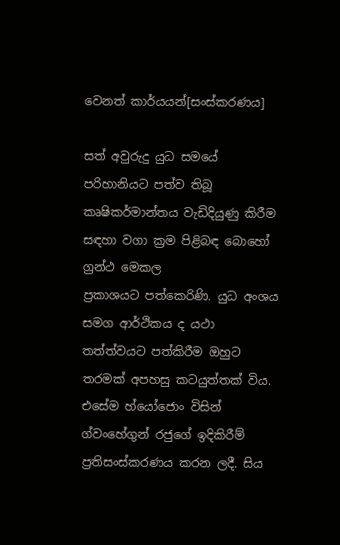වෙනත් කාර්යයන්[සංස්කරණය]

සත් අවුරුදු යුධ සමයේ පරිහානියට පත්ව තිබූ කෘෂිකර්මාන්තය වැඩිදියුණු කිරීම සඳහා වගා ක්‍රම පිළිබඳ බොහෝ ග්‍රන්ථ මෙකල ප්‍රකාශයට ‍පත්කෙරිණි. යුධ අංශය සමග ආර්ථිකය ද යථා තත්ත්වයට පත්කිරීම ඔහුට තරමක් අපහසු කටයුත්තක් විය. එසේම හ්යෝජොං විසින් ග්වංහේගුන් රජුගේ ඉදිකිරීම් ප්‍රතිසංස්කරණය කරන ලදී. සිය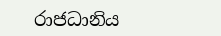රාජධානිය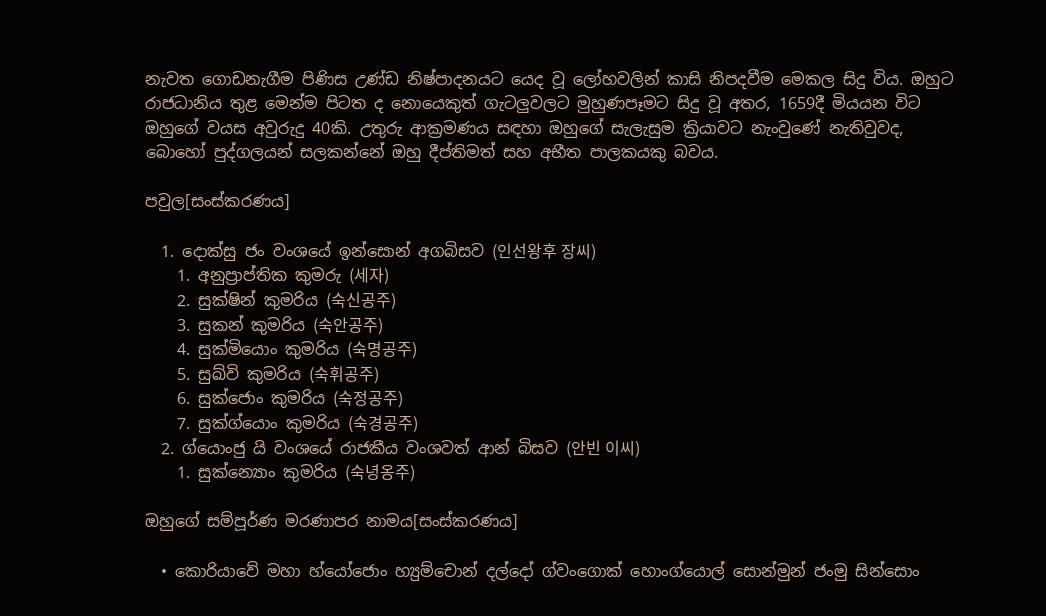නැවත ගොඩනැගීම පිණිස උණ්ඩ නිෂ්පාදනයට යෙද වූ ලෝහවලින් කාසි නිපදවීම මෙකල සිදු විය. ඔහුට රාජධානිය තුළ මෙන්ම පිටත ද නොයෙකුත් ගැටලුවලට මුහුණපෑමට සිදු වූ අතර, 1659දී මියයන විට ඔහුගේ වයස අවුරුදු 40කි. උතුරු ආක්‍රමණය සඳහා ඔහුගේ සැලැසුම ක්‍රියාවට නැංවුණේ නැතිවුවද, බොහෝ පුද්ගලයන් සලකන්නේ ඔහු දීප්තිමත් සහ අභීත පාලකයකු බවය.

පවුල[සංස්කරණය]

  1. දොක්සු ජං වංශයේ ඉන්සොන් අගබිසව (인선왕후 장씨)
    1. අනුප්‍රාප්තික කුමරු (세자)
    2. සුක්ෂින් කුමරිය (숙신공주)
    3. සුකන් කුමරිය (숙안공주)
    4. සුක්මියොං කුමරිය (숙명공주)
    5. සුඛ්වි කුමරිය (숙휘공주)
    6. සුක්ජොං කුමරිය (숙정공주)
    7. සුක්ග්යොං කුමරිය (숙경공주)
  2. ග්යොංජු යි වංශයේ රාජකීය වංශවත් ආන් බිසව (안빈 이씨)
    1. සුක්න්‍යොං කුමරිය (숙녕옹주)

ඔහුගේ සම්පූර්ණ මරණාපර නාමය[සංස්කරණය]

  • කොරියාවේ මහා හ්යෝජොං හ්‍යුම්චොන් දල්දෝ ග්වංගොක් හොංග්යොල් සොන්මුන් ජංමු සින්සොං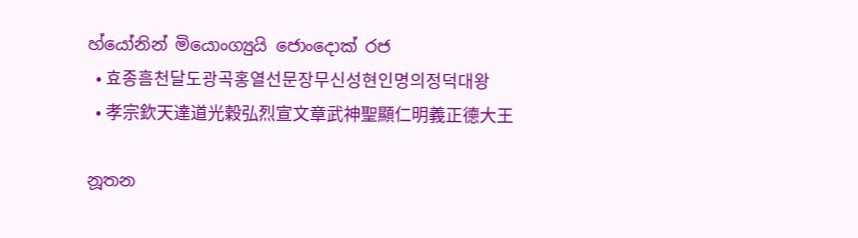හ්යෝනින් මියොංග්‍යුයි ජොංදොක් රජ
  • 효종흠천달도광곡홍열선문장무신성현인명의정덕대왕
  • 孝宗欽天達道光穀弘烈宣文章武神聖顯仁明義正德大王

නූතන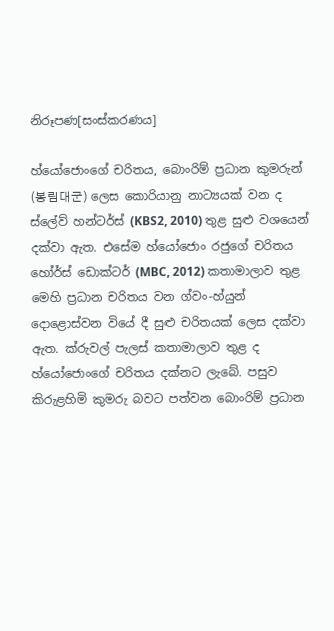නිරූපණ[සංස්කරණය]

හ්යෝජොංගේ චරිතය, බොංරිම් ප්‍රධාන කුමරුන් (봉림대군) ලෙස කොරියානු නාට්‍යයක් වන ද ස්ලේව් හන්ටර්ස් (KBS2, 2010) තුළ සුළු වශයෙන් දක්වා ඇත. එසේම හ්යෝජොං රජුගේ චරිතය හෝර්ස් ඩොක්ටර් (MBC, 2012) කතාමාලාව තුළ මෙහි ප්‍රධාන චරිතය වන ග්වං-හ්යුන් දොළොස්වන වියේ දී සුළු චරිතයක් ලෙස දක්වා ඇත. ක්රුවල් පැලස් කතාමාලාව තුළ ද හ්යෝජොංගේ චරිතය දක්නට ලැබේ. පසුව කිරුළහිමි කුමරු බවට පත්වන බොංරිම් ප්‍රධාන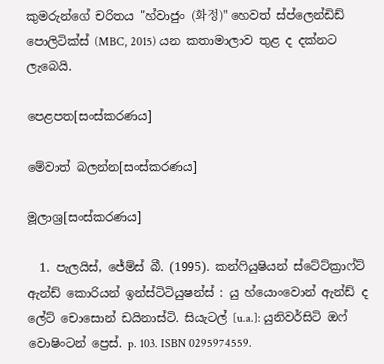කුමරුන්ගේ චරිතය "හ්වාජුං (화정)" හෙවත් ස්ප්ලෙන්ඩිඩ් පොලිටික්ස් (MBC, 2015) යන කතාමාලාව තුළ ද දක්නට ලැබෙයි.

පෙළපත[සංස්කරණය]

මේවාත් බලන්න[සංස්කරණය]

මූලාශ්‍ර[සංස්කරණය]

  1. පැලයිස්, ජේම්ස් බී. (1995). කන්ෆියුෂියන් ස්ටේට්ක්‍රාෆ්‍‍ට් ඇන්ඩ් කොරියන් ඉන්ස්ටිටියුෂන්ස් : යු හ්යොංවොන් ඇන්ඩ් ද ලේට් චොසොන් ඩයිනාස්ටි. සියැටල් [u.a.]: යුනිවර්සිටි ඔෆ් වොෂිංටන් ප්‍රෙස්. p. 103. ISBN 0295974559.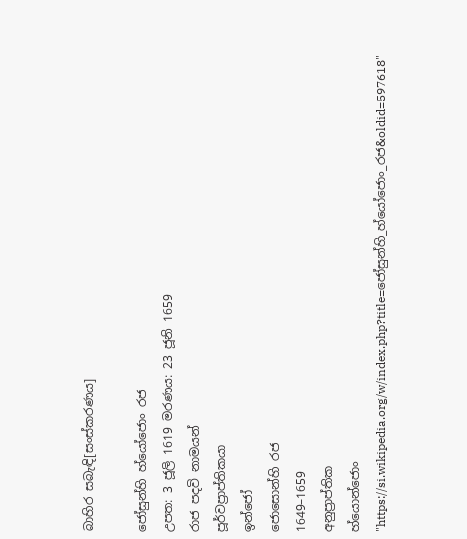බාහිර සබැඳි[සංස්කරණය]

ජෝසුන්හි හ්යෝජොං රජ
උපත: 3 ජූලි 1619 මරණය: 23 ජූනි 1659
රාජ පදවි නාමයන්
පූර්වප්‍රාප්තිකයා
ඉන්ජෝ
ජොසොන්හි රජ
1649–1659
අනුප්‍රාප්තික
හ්යොන්ජොං
"https://si.wikipedia.org/w/index.php?title=ජෝසුන්හි_හ්යෝජොං_රජ&oldid=597618"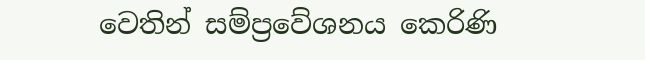වෙතින් සම්ප්‍රවේශනය කෙරිණි